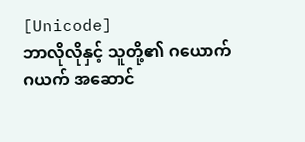[Unicode]
ဘာလိုလိုနှင့် သူတို့၏ ဂယောက်ဂယက် အဆောင်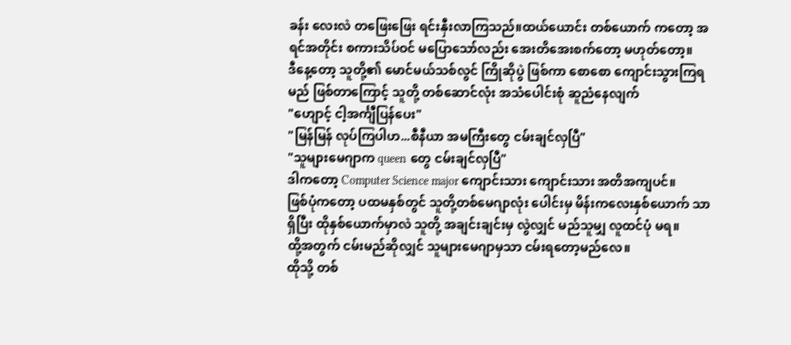ခန်း လေးလဲ တဖြေးဖြေး ရင်းနှီးလာကြသည်။ထယ်ယောင်း တစ်ယောက် ကတော့ အရင်အတိုင်း စကားသိပ်ဝင် မပြောသော်လည်း အေးတိအေးစက်တော့ မဟုတ်တော့။
ဒီနေ့တော့ သူတို့၏ မောင်မယ်သစ်လွင် ကြိုဆိုပွဲ ဖြစ်ကာ စောစော ကျောင်းသွားကြရမည် ဖြစ်တာကြောင့် သူတို့ တစ်ဆောင်လုံး အသံပေါင်းစုံ ဆူညံနေလျက်
"ဟျောင့် ငါ့အင်္ကျီပြန်ပေး"
"မြန်မြန် လုပ်ကြပါဟ...စီနီယာ အမကြီးတွေ ငမ်းချင်လှပြီ"
"သူများမေဂျာက queen တွေ ငမ်းချင်လှပြီ"
ဒါကတော့ Computer Science major ကျောင်းသား ကျောင်းသား အတိအကျပင်။
ဖြစ်ပုံကတော့ ပထမနှစ်တွင် သူတို့တစ်မေဂျာလုံး ပေါင်းမှ မိန်းကလေးနှစ်ယောက် သာရှိပြီး ထိုနှစ်ယောက်မှာလဲ သူတို့ အချင်းချင်းမှ လွဲလျှင် မည်သူမျှ လူထင်ပုံ မရ။
ထို့အတွက် ငမ်းမည်ဆိုလျှင် သူများမေဂျာမှသာ ငမ်းရတော့မည်လေ။
ထိုသို့ တစ်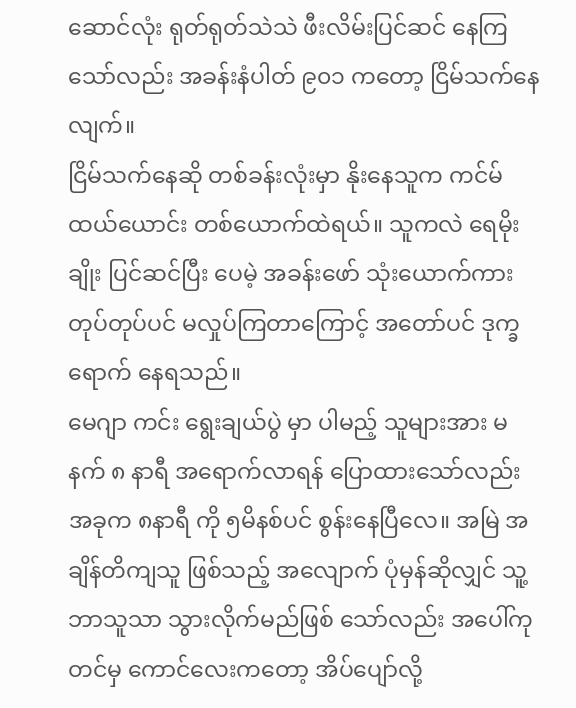ဆောင်လုံး ရုတ်ရုတ်သဲသဲ ဖီးလိမ်းပြင်ဆင် နေကြသော်လည်း အခန်းနံပါတ် ၉၀၁ ကတော့ ငြိမ်သက်နေလျက်။
ငြိမ်သက်နေဆို တစ်ခန်းလုံးမှာ နိုးနေသူက ကင်မ်ထယ်ယောင်း တစ်ယောက်ထဲရယ်။ သူကလဲ ရေမိုးချိုး ပြင်ဆင်ပြီး ပေမဲ့ အခန်းဖော် သုံးယောက်ကား တုပ်တုပ်ပင် မလှုပ်ကြတာကြောင့် အတော်ပင် ဒုက္ခရောက် နေရသည်။
မေဂျာ ကင်း ရွေးချယ်ပွဲ မှာ ပါမည့် သူများအား မနက် ၈ နာရီ အရောက်လာရန် ပြောထားသော်လည်း အခုက ၈နာရီ ကို ၅မိနစ်ပင် စွန်းနေပြီလေ။ အမြဲ အချိန်တိကျသူ ဖြစ်သည့် အလျောက် ပုံမှန်ဆိုလျှင် သူ့ဘာသူသာ သွားလိုက်မည်ဖြစ် သော်လည်း အပေါ်ကုတင်မှ ကောင်လေးကတော့ အိပ်ပျော်လို့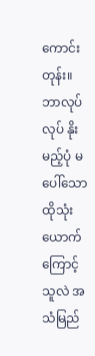ကောင်းတုန်း။ ဘာလုပ်လုပ် နိုးမည့်ပုံ မပေါ်သော ထိုသုံးယောက်ကြောင့် သူလဲ အသံမြည်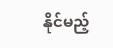နိုင်မည့်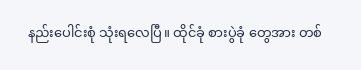နည်းပေါင်းစုံ သုံးရလေပြီ။ ထိုင်ခုံ စားပွဲခုံ တွေအား တစ်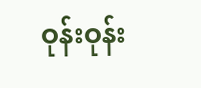ဝုန်းဝုန်း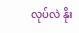လုပ်လဲ နိုး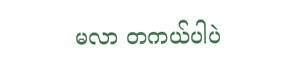မလာ တကယ်ပါပဲ